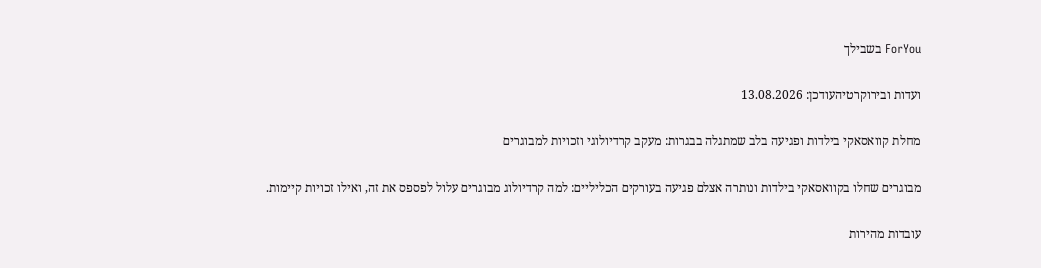ForYou בשבילך

ועדות ובירוקרטיהעודכן: 13.08.2026

מחלת קוואסאקי בילדות ופגיעה בלב שמתגלה בבגרות: מעקב קרדיולוגי וזכויות למבוגרים

מבוגרים שחלו בקוואסאקי בילדות ונותרה אצלם פגיעה בעורקים הכליליים: למה קרדיולוג מבוגרים עלול לפספס את זה, ואילו זכויות קיימות.

עובדות מהירות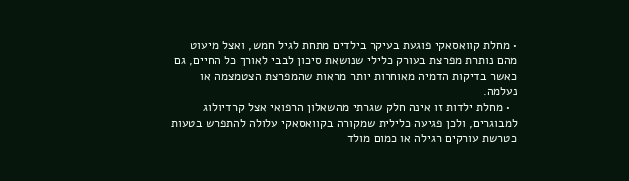• מחלת קוואסאקי פוגעת בעיקר בילדים מתחת לגיל חמש, ואצל מיעוט מהם נותרת מפרצת בעורק כלילי שנושאת סיכון לבבי לאורך כל החיים, גם כאשר בדיקות הדמיה מאוחרות יותר מראות שהמפרצת הצטמצמה או נעלמה.
  • מחלת ילדות זו אינה חלק שגרתי מהשאלון הרפואי אצל קרדיולוג למבוגרים, ולכן פגיעה כלילית שמקורה בקוואסאקי עלולה להתפרש בטעות כטרשת עורקים רגילה או כמום מולד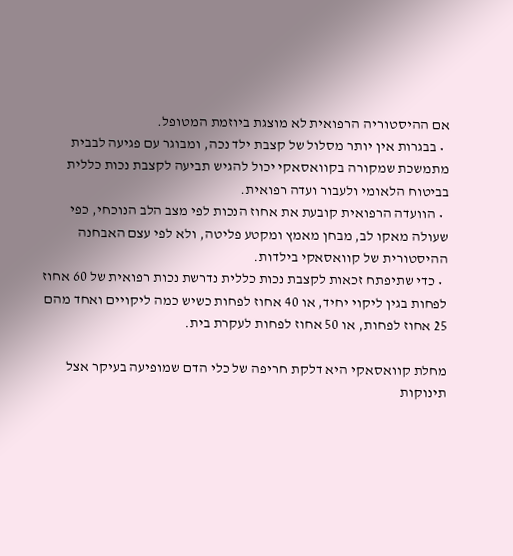אם ההיסטוריה הרפואית לא מוצגת ביוזמת המטופל.
  • בבגרות אין יותר מסלול של קצבת ילד נכה, ומבוגר עם פגיעה לבבית מתמשכת שמקורה בקוואסאקי יכול להגיש תביעה לקצבת נכות כללית בביטוח הלאומי ולעבור ועדה רפואית.
  • הוועדה הרפואית קובעת את אחוז הנכות לפי מצב הלב הנוכחי, כפי שעולה מאקו לב, מבחן מאמץ ומקטע פליטה, ולא לפי עצם האבחנה ההיסטורית של קוואסאקי בילדות.
  • כדי שתיפתח זכאות לקצבת נכות כללית נדרשת נכות רפואית של 60 אחוז לפחות בגין ליקוי יחיד, או 40 אחוז לפחות כשיש כמה ליקויים ואחד מהם 25 אחוז לפחות, או 50 אחוז לפחות לעקרת בית.

מחלת קוואסאקי היא דלקת חריפה של כלי הדם שמופיעה בעיקר אצל תינוקות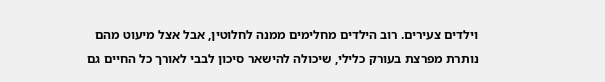וילדים צעירים. רוב הילדים מחלימים ממנה לחלוטין, אבל אצל מיעוט מהם נותרת מפרצת בעורק כלילי, שיכולה להישאר סיכון לבבי לאורך כל החיים גם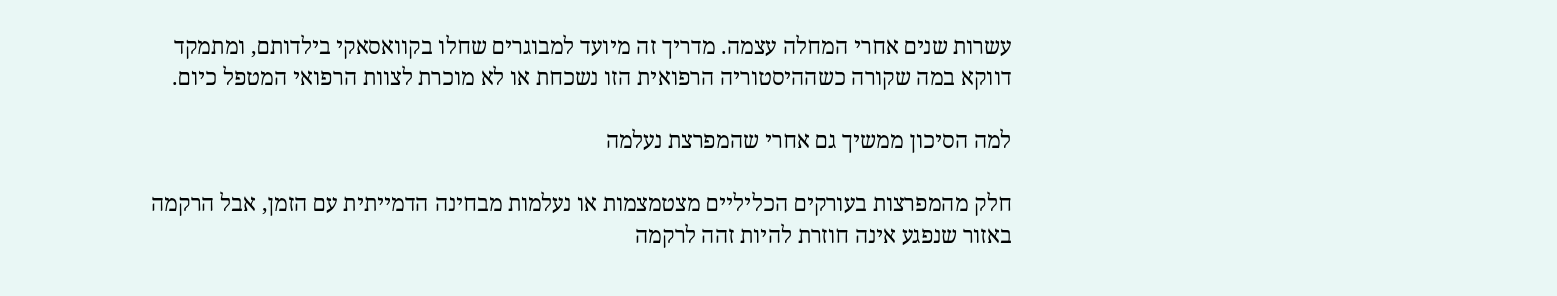עשרות שנים אחרי המחלה עצמה. מדריך זה מיועד למבוגרים שחלו בקוואסאקי בילדותם, ומתמקד דווקא במה שקורה כשההיסטוריה הרפואית הזו נשכחת או לא מוכרת לצוות הרפואי המטפל כיום.

למה הסיכון ממשיך גם אחרי שהמפרצת נעלמה

חלק מהמפרצות בעורקים הכליליים מצטמצמות או נעלמות מבחינה הדמייתית עם הזמן, אבל הרקמה באזור שנפגע אינה חוזרת להיות זהה לרקמה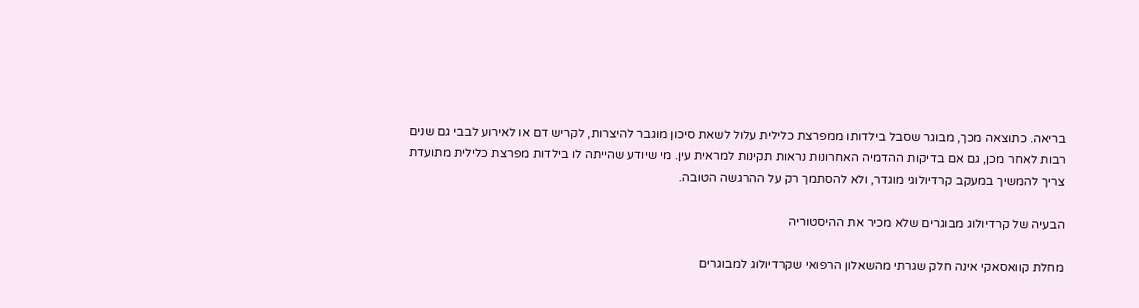בריאה. כתוצאה מכך, מבוגר שסבל בילדותו ממפרצת כלילית עלול לשאת סיכון מוגבר להיצרות, לקריש דם או לאירוע לבבי גם שנים רבות לאחר מכן, גם אם בדיקות ההדמיה האחרונות נראות תקינות למראית עין. מי שיודע שהייתה לו בילדות מפרצת כלילית מתועדת צריך להמשיך במעקב קרדיולוגי מוגדר, ולא להסתמך רק על ההרגשה הטובה.

הבעיה של קרדיולוג מבוגרים שלא מכיר את ההיסטוריה

מחלת קוואסאקי אינה חלק שגרתי מהשאלון הרפואי שקרדיולוג למבוגרים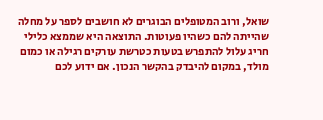שואל, ורוב המטופלים הבוגרים לא חושבים לספר על מחלה שהייתה להם כשהיו פעוטות. התוצאה היא שממצא כלילי חריג עלול להתפרש בטעות כטרשת עורקים רגילה או כמום מולד, במקום להיבדק בהקשר הנכון. אם ידוע לכם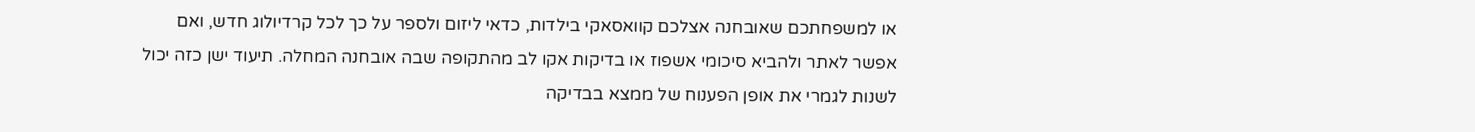או למשפחתכם שאובחנה אצלכם קוואסאקי בילדות, כדאי ליזום ולספר על כך לכל קרדיולוג חדש, ואם אפשר לאתר ולהביא סיכומי אשפוז או בדיקות אקו לב מהתקופה שבה אובחנה המחלה. תיעוד ישן כזה יכול לשנות לגמרי את אופן הפענוח של ממצא בבדיקה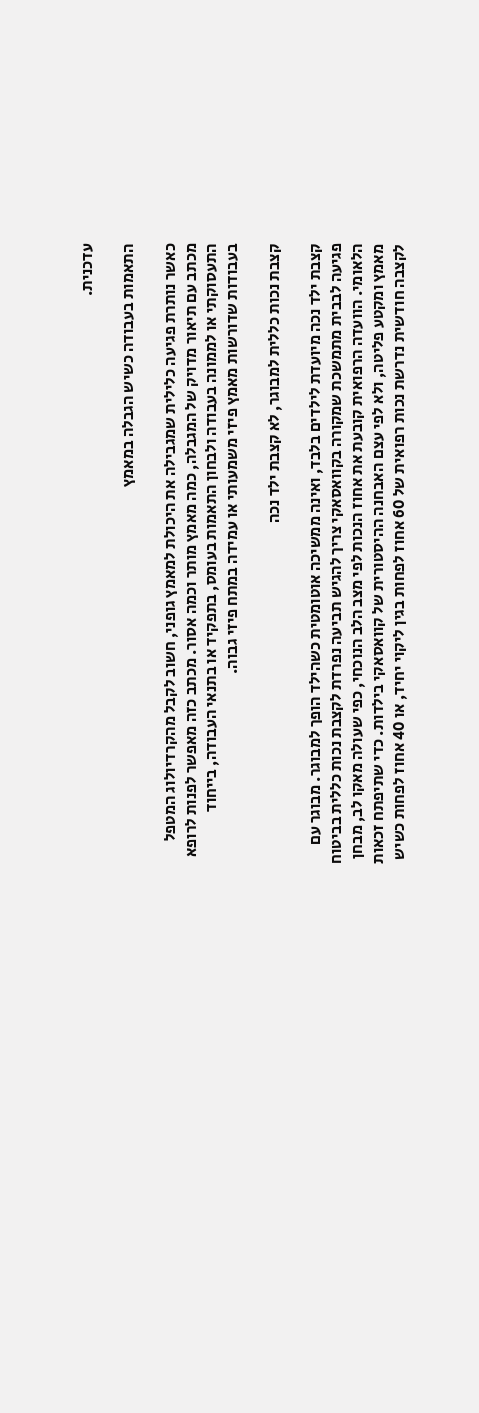עדכנית.

התאמות בעבודה כשיש הגבלה במאמץ

כאשר נותרת פגיעה כלילית שמגבילה את היכולת למאמץ גופני, חשוב לקבל מהקרדיולוג המטפל מכתב עם תיאור מדויק של המגבלה, כמה מאמץ מותר וכמה אסור. מכתב כזה מאפשר לפנות לרופא התעסוקתי או לממונה בעבודה ולבחון התאמות בעומס, בתפקיד או בתנאי העבודה, בייחוד בעבודות שדורשות מאמץ פיזי משמעותי או עמידה במתח פיזי גבוה.

קצבת נכות כללית למבוגר, לא קצבת ילד נכה

קצבת ילד נכה מיועדת לילדים בלבד, ואינה ממשיכה אוטומטית כשהילד הופך למבוגר. מבוגר עם פגיעה לבבית מתמשכת שמקורה בקוואסאקי צריך להגיש תביעה נפרדת לקצבת נכות כללית בביטוח הלאומי. הוועדה הרפואית קובעת את אחוז הנכות לפי מצב הלב הנוכחי, כפי שעולה מאקו לב, מבחן מאמץ ומקטע פליטה, ולא לפי עצם האבחנה ההיסטורית של קוואסאקי בילדות. כדי שתיפתח זכאות לקצבה חודשית נדרשת נכות רפואית של 60 אחוז לפחות בגין ליקוי יחיד, או 40 אחוז לפחות כשיש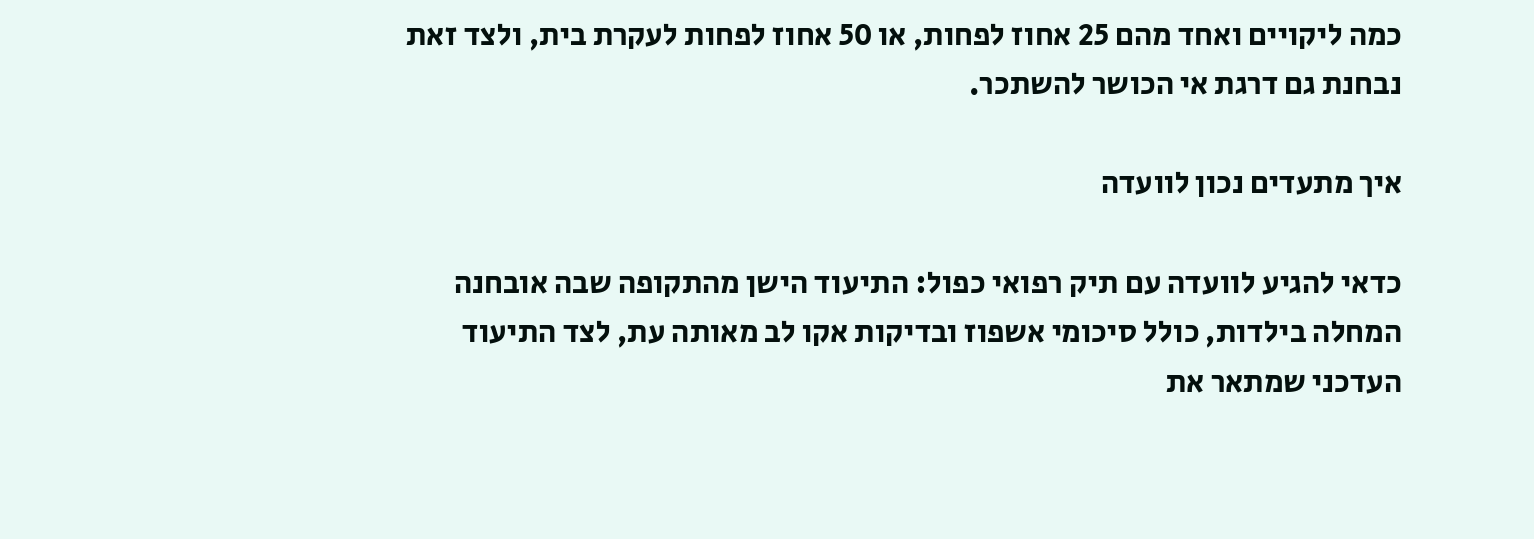כמה ליקויים ואחד מהם 25 אחוז לפחות, או 50 אחוז לפחות לעקרת בית, ולצד זאת נבחנת גם דרגת אי הכושר להשתכר.

איך מתעדים נכון לוועדה

כדאי להגיע לוועדה עם תיק רפואי כפול: התיעוד הישן מהתקופה שבה אובחנה המחלה בילדות, כולל סיכומי אשפוז ובדיקות אקו לב מאותה עת, לצד התיעוד העדכני שמתאר את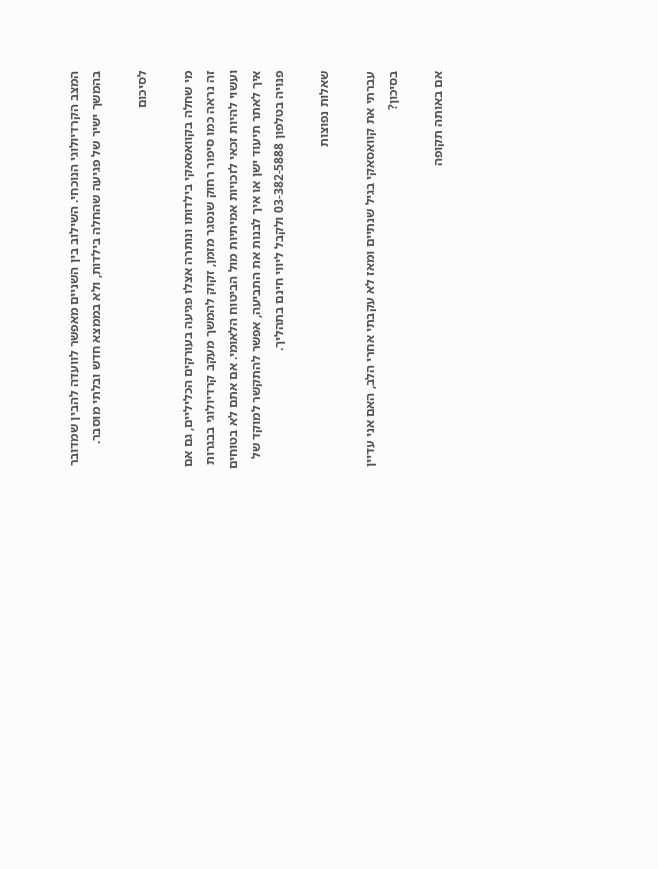המצב הקרדיולוגי הנוכחי. השילוב בין השניים מאפשר לוועדה להבין שמדובר בהמשך ישיר של פגיעה שהחלה בילדות, ולא בממצא חדש ובלתי מוסבר.

לסיכום

מי שחלה בקוואסאקי בילדותו ונותרה אצלו פגיעה בעורקים הכליליים, גם אם זה נראה כמו סיפור רחוק שנסגר מזמן, זקוק להמשך מעקב קרדיולוגי בבגרות ועשוי להיות זכאי לזכויות אמיתיות מול הביטוח הלאומי. אם אתם לא בטוחים איך לאתר תיעוד ישן או איך לבנות את התביעה, אפשר להתקשר למוקד של פנויה בטלפון 03-382-5888 ולקבל ליווי חינם בתהליך.

שאלות נפוצות

עברתי את קוואסאקי בגיל שנתיים ומאז לא עקבתי אחרי הלב, האם אני עדיין בסיכון?

אם באותה תקופה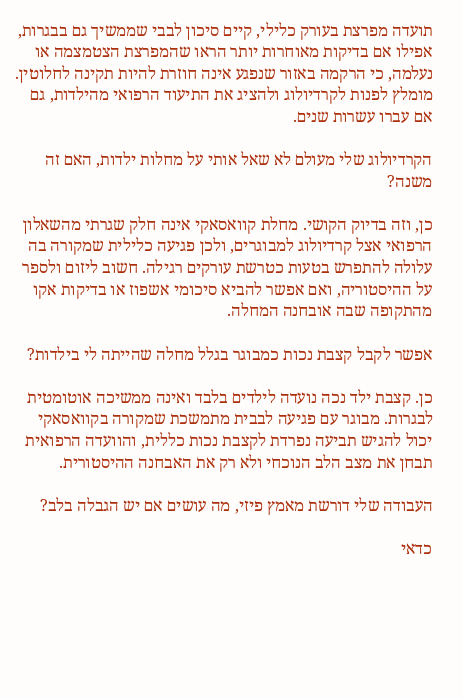תועדה מפרצת בעורק כלילי, קיים סיכון לבבי שממשיך גם בבגרות, אפילו אם בדיקות מאוחרות יותר הראו שהמפרצת הצטמצמה או נעלמה, כי הרקמה באזור שנפגע אינה חוזרת להיות תקינה לחלוטין. מומלץ לפנות לקרדיולוג ולהציג את התיעוד הרפואי מהילדות, גם אם עברו עשרות שנים.

הקרדיולוג שלי מעולם לא שאל אותי על מחלות ילדות, האם זה משנה?

כן, וזה בדיוק הקושי. מחלת קוואסאקי אינה חלק שגרתי מהשאלון הרפואי אצל קרדיולוג למבוגרים, ולכן פגיעה כלילית שמקורה בה עלולה להתפרש בטעות כטרשת עורקים רגילה. חשוב ליזום ולספר על ההיסטוריה, ואם אפשר להביא סיכומי אשפוז או בדיקות אקו מהתקופה שבה אובחנה המחלה.

אפשר לקבל קצבת נכות כמבוגר בגלל מחלה שהייתה לי בילדות?

כן. קצבת ילד נכה נועדה לילדים בלבד ואינה ממשיכה אוטומטית לבגרות. מבוגר עם פגיעה לבבית מתמשכת שמקורה בקוואסאקי יכול להגיש תביעה נפרדת לקצבת נכות כללית, והוועדה הרפואית תבחן את מצב הלב הנוכחי ולא רק את האבחנה ההיסטורית.

העבודה שלי דורשת מאמץ פיזי, מה עושים אם יש הגבלה בלב?

כדאי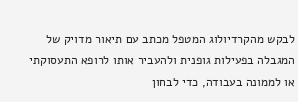לבקש מהקרדיולוג המטפל מכתב עם תיאור מדויק של המגבלה בפעילות גופנית ולהעביר אותו לרופא התעסוקתי או לממונה בעבודה, כדי לבחון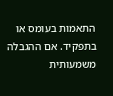התאמות בעומס או בתפקיד. אם ההגבלה משמעותית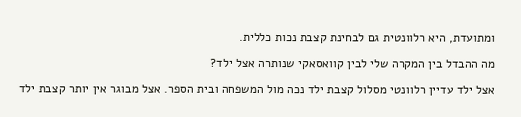ומתועדת, היא רלוונטית גם לבחינת קצבת נכות כללית.

מה ההבדל בין המקרה שלי לבין קוואסאקי שנותרה אצל ילד?

אצל ילד עדיין רלוונטי מסלול קצבת ילד נכה מול המשפחה ובית הספר. אצל מבוגר אין יותר קצבת ילד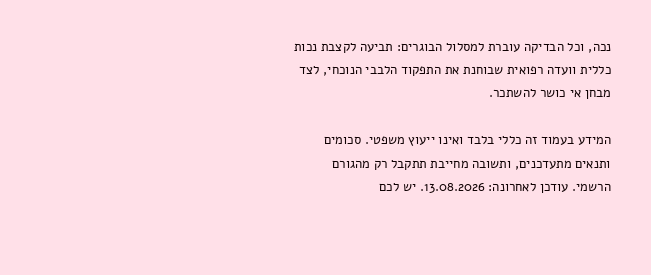נכה, וכל הבדיקה עוברת למסלול הבוגרים: תביעה לקצבת נכות כללית וועדה רפואית שבוחנת את התפקוד הלבבי הנוכחי, לצד מבחן אי כושר להשתכר.

המידע בעמוד זה כללי בלבד ואינו ייעוץ משפטי. סכומים ותנאים מתעדכנים, ותשובה מחייבת תתקבל רק מהגורם הרשמי. עודכן לאחרונה: 13.08.2026. יש לכם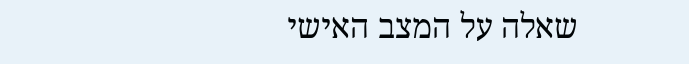שאלה על המצב האישי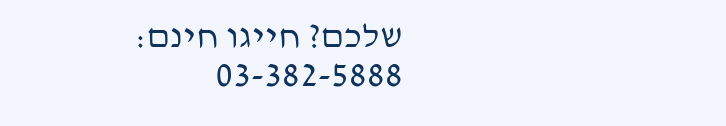שלכם? חייגו חינם: 03-382-5888